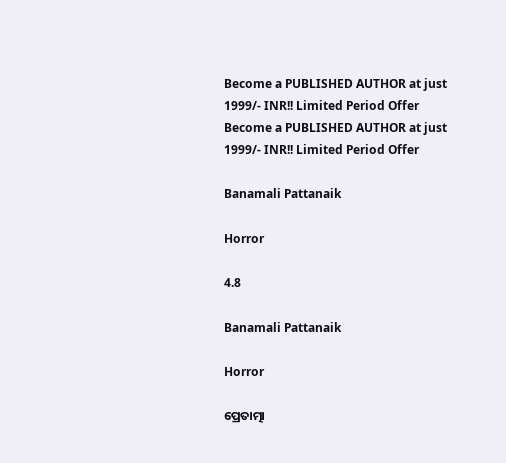Become a PUBLISHED AUTHOR at just 1999/- INR!! Limited Period Offer
Become a PUBLISHED AUTHOR at just 1999/- INR!! Limited Period Offer

Banamali Pattanaik

Horror

4.8

Banamali Pattanaik

Horror

ପ୍ରେତାତ୍ମା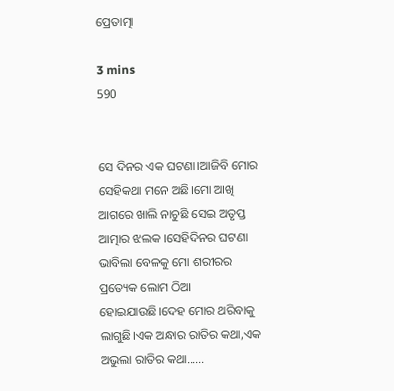ପ୍ରେତାତ୍ମା

3 mins
590


ସେ ଦିନର ଏକ ଘଟଣା।ଆଜିବି ମୋର ସେହିକଥା ମନେ ଅଛି।ମୋ ଆଖି ଆଗରେ ଖାଲି ନାଚୁଛି ସେଇ ଅତୃପ୍ତ ଆତ୍ମାର ଝଲକ ।ସେହିଦିନର ଘଟଣା ଭାବିଲା ବେଳକୁ ମୋ ଶରୀରର ପ୍ରତ୍ୟେକ ଲୋମ ଠିଆ ହୋଇଯାଉଛି।ଦେହ ମୋର ଥରିବାକୁ ଲାଗୁଛି।ଏକ ଅନ୍ଧାର ରାତିର କଥା,ଏକ ଅଭୁଲା ରାତିର କଥା......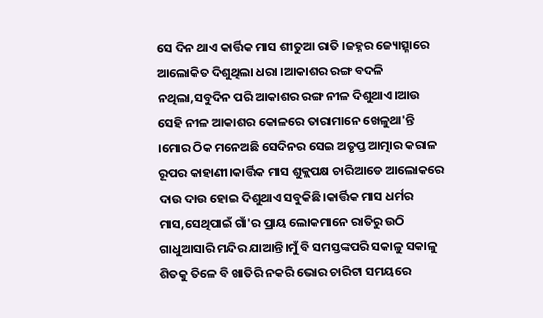ସେ ଦିନ ଥାଏ କାର୍ତ୍ତିକ ମାସ ଶୀତୁଆ ରାତି ।ଜହ୍ନର ଜ୍ୟୋତ୍ସ୍ନାରେ ଆଲୋକିତ ଦିଶୁଥିଲା ଧରା ।ଆକାଶର ରଙ୍ଗ ବଦଳି ନଥିଲା,ସବୁଦିନ ପରି ଆକାଶର ରଙ୍ଗ ନୀଳ ଦିଶୁଥାଏ।ଆଉ ସେହି ନୀଳ ଆକାଶର କୋଳରେ ତାରାମାନେ ଖେଳୁଥା'ନ୍ତି ।ମୋର ଠିକ ମନେଅଛି ସେଦିନର ସେଇ ଅତୃପ୍ତ ଆତ୍ମାର କରାଳ ରୂପର କାହାଣୀ।କାର୍ତ୍ତିକ ମାସ ଶୁକ୍ଲପକ୍ଷ ଚାରିଆଡେ ଆଲୋକରେ ଦାଉ ଦାଉ ହୋଇ ଦିଶୁଥାଏ ସବୁକିଛି।କାର୍ତ୍ତିକ ମାସ ଧର୍ମର ମାସ,ସେଥିପାଇଁ ଗାଁ'ର ପ୍ରାୟ ଲୋକମାନେ ରାତିରୁ ଉଠି ଗାଧୁଆସାରି ମନ୍ଦିର ଯାଆନ୍ତି।ମୁଁ ବି ସମସ୍ତଙ୍କପରି ସକାଳୁ ସକାଳୁ ଶିତକୁ ତିଳେ ବି ଖାତିରି ନକରି ଭୋର ଚାରିଟା ସମୟରେ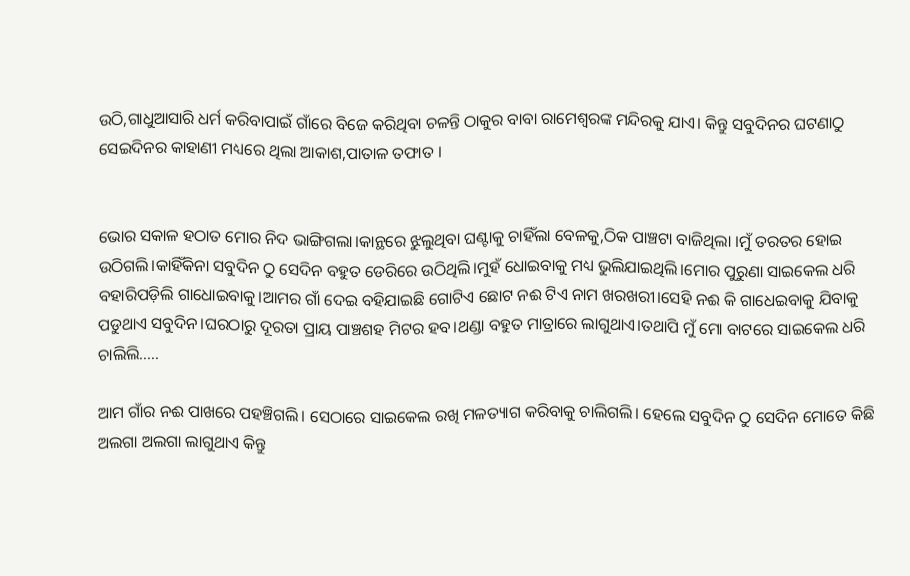ଉଠି,ଗାଧୁଆସାରି ଧର୍ମ କରିବାପାଇଁ ଗାଁରେ ବିଜେ କରିଥିବା ଚଳନ୍ତି ଠାକୁର ବାବା ରାମେଶ୍ୱରଙ୍କ ମନ୍ଦିରକୁ ଯାଏ। କିନ୍ତୁ ସବୁଦିନର ଘଟଣାଠୁ ସେଇଦିନର କାହାଣୀ ମଧ୍ୟରେ ଥିଲା ଆକାଶ,ପାତାଳ ତଫାତ ।


ଭୋର ସକାଳ ହଠାତ ମୋର ନିଦ ଭାଙ୍ଗିଗଲା।କାନ୍ଥରେ ଝୁଲୁଥିବା ଘଣ୍ଟାକୁ ଚାହିଁଲା ବେଳକୁ,ଠିକ ପାଞ୍ଚଟା ବାଜିଥିଲା ।ମୁଁ ତରତର ହୋଇ ଉଠିଗଲି।କାହିଁକିନା ସବୁଦିନ ଠୁ ସେଦିନ ବହୁତ ଡେରିରେ ଉଠିଥିଲି।ମୁହଁ ଧୋଇବାକୁ ମଧ୍ୟ ଭୁଲିଯାଇଥିଲି।ମୋର ପୁରୁଣା ସାଇକେଲ ଧରି ବହାରିପଡ଼ିଲି ଗାଧୋଇବାକୁ।ଆମର ଗାଁ ଦେଇ ବହିଯାଇଛି ଗୋଟିଏ ଛୋଟ ନଈ ଟିଏ ନାମ ଖରଖରୀ।ସେହି ନଈ କି ଗାଧେଇବାକୁ ଯିବାକୁ ପଡୁଥାଏ ସବୁଦିନ।ଘରଠାରୁ ଦୂରତା ପ୍ରାୟ ପାଞ୍ଚଶହ ମିଟର ହବ।ଥଣ୍ଡା ବହୁତ ମାତ୍ରାରେ ଲାଗୁଥାଏ।ତଥାପି ମୁଁ ମୋ ବାଟରେ ସାଇକେଲ ଧରି ଚାଲିଲି.....

ଆମ ଗାଁର ନଈ ପାଖରେ ପହଞ୍ଚିଗଲି। ସେଠାରେ ସାଇକେଲ ରଖି ମଳତ୍ୟାଗ କରିବାକୁ ଚାଲିଗଲି। ହେଲେ ସବୁଦିନ ଠୁ ସେଦିନ ମୋତେ କିଛି ଅଲଗା ଅଲଗା ଲାଗୁଥାଏ କିନ୍ତୁ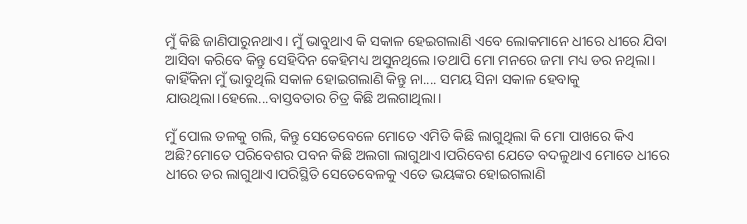ମୁଁ କିଛି ଜାଣିପାରୁନଥାଏ। ମୁଁ ଭାବୁଥାଏ କି ସକାଳ ହେଇଗଲାଣି ଏବେ ଲୋକମାନେ ଧୀରେ ଧୀରେ ଯିବା ଆସିବା କରିବେ କିନ୍ତୁ ସେହିଦିନ କେହିମଧ୍ୟ ଅସୁନଥିଲେ।ତଥାପି ମୋ ମନରେ ଜମା ମଧ୍ୟ ଡର ନଥିଲା। କାହିଁକିନା ମୁଁ ଭାବୁଥିଲି ସକାଳ ହୋଇଗଲାଣି କିନ୍ତୁ ନା.... ସମୟ ସିନା ସକାଳ ହେବାକୁ ଯାଉଥିଲା।ହେଲେ...ବାସ୍ତବତାର ଚିତ୍ର କିଛି ଅଲଗାଥିଲା।

ମୁଁ ପୋଲ ତଳକୁ ଗଲି, କିନ୍ତୁ ସେତେବେଳେ ମୋତେ ଏମିତି କିଛି ଲାଗୁଥିଲା କି ମୋ ପାଖରେ କିଏ ଅଛି?ମୋତେ ପରିବେଶର ପବନ କିଛି ଅଲଗା ଲାଗୁଥାଏ।ପରିବେଶ ଯେତେ ବଦଳୁଥାଏ ମୋତେ ଧୀରେ ଧୀରେ ଡର ଲାଗୁଥାଏ।ପରିସ୍ଥିତି ସେତେବେଳକୁ ଏତେ ଭୟଙ୍କର ହୋଇଗଲାଣି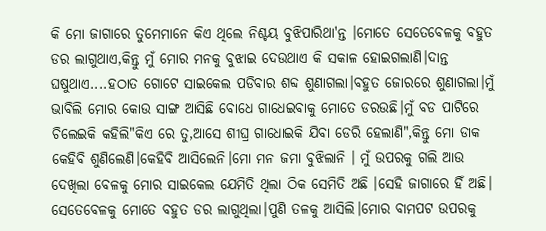କି ମୋ ଜାଗାରେ ତୁମେମାନେ କିଏ ଥିଲେ ନିଶ୍ଚୟ ବୁଝିପାରିଥା'ନ୍ତ ।ମୋତେ ସେତେବେଳକୁ ବହୁତ ଡର ଲାଗୁଥାଏ,କିନ୍ତୁ ମୁଁ ମୋର ମନକୁ ବୁଝାଇ ଦେଉଥାଏ କି ସକାଳ ହୋଇଗଲାଣି।ଦାନ୍ତ ଘଷୁଥାଏ....ହଠାତ ଗୋଟେ ସାଇକେଲ ପଡିବାର ଶବ୍ଦ ଶୁଣାଗଲା।ବହୁତ ଜୋରରେ ଶୁଣାଗଲା।ମୁଁ ଭାବିଲି ମୋର କୋଉ ସାଙ୍ଗ ଆସିଛି ବୋଧେ ଗାଧେଇବାକୁ ମୋତେ ଡରଉଛି।ମୁଁ ବଡ ପାଟିରେ ଚିଲେଇକି କହିଲି"କିଏ ରେ ତୁ,ଆସେ ଶୀଘ୍ର ଗାଧୋଇକି ଯିବା ଡେରି ହେଲାଣି",କିନ୍ତୁ ମୋ ଡାକ କେହିବି ଶୁଣିଲେଣି।କେହିବି ଆସିଲେନି।ମୋ ମନ ଜମା ବୁଝିଲାନି । ମୁଁ ଉପରକୁ ଗଲି ଆଉ ଦେଖିଲା ବେଳକୁ ମୋର ସାଇକେଲ ଯେମିତି ଥିଲା ଠିକ ସେମିତି ଅଛି ।ସେହି ଜାଗାରେ ହିଁ ଅଛି। ସେତେବେଳକୁ ମୋତେ ବହୁତ ଡର ଲାଗୁଥିଲା।ପୁଣି ତଳକୁ ଆସିଲି।ମୋର ବାମପଟ ଉପରକୁ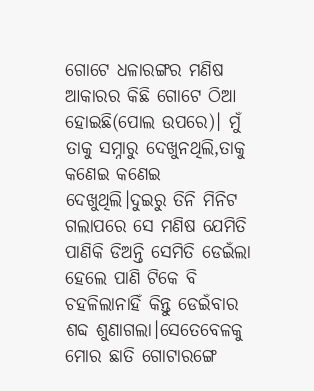ଗୋଟେ ଧଳାରଙ୍ଗର ମଣିଷ ଆକାରର କିଛି ଗୋଟେ ଠିଆ ହୋଇଛି(ପୋଲ ଉପରେ)। ମୁଁ ତାକୁ ସମ୍ନାରୁ ଦେଖୁନଥିଲି,ତାକୁ କଣେଇ କଣେଇ ଦେଖୁଥିଲି।ଦୁଇରୁ ତିନି ମିନିଟ ଗଲାପରେ ସେ ମଣିଷ ଯେମିତି ପାଣିକି ଡିଅନ୍ତି ସେମିତି ଡେଇଁଲା ହେଲେ ପାଣି ଟିକେ ବି ଚହଳିଲାନାହିଁ କିନ୍ତୁ ଡେଇଁବାର ଶବ୍ଦ ଶୁଣାଗଲା।ସେତେବେଳକୁ ମୋର ଛାତି ଗୋଟାରଙ୍ଗେ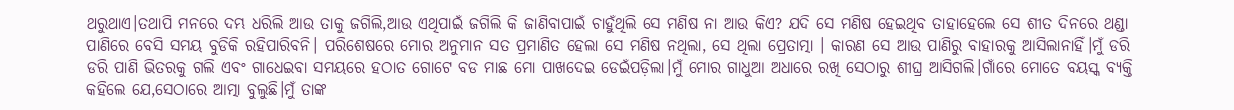ଥରୁଥାଏ।ତଥାପି ମନରେ ଦମ୍ଭ ଧରିଲି ଆଉ ତାକୁ ଜଗିଲି,ଆଉ ଏଥିପାଇଁ ଜଗିଲି କି ଜାଣିବାପାଇଁ ଚାହୁଁଥିଲି ସେ ମଣିଷ ନା ଆଉ କିଏ? ଯଦି ସେ ମଣିଷ ହେଇଥିବ ତାହାହେଲେ ସେ ଶୀତ ଦିନରେ ଥଣ୍ଡା ପାଣିରେ ବେସି ସମୟ ବୁଡିକି ରହିପାରିବନି। ପରିଶେଷରେ ମୋର ଅନୁମାନ ସତ ପ୍ରମାଣିତ ହେଲା ସେ ମଣିଷ ନଥିଲା, ସେ ଥିଲା ପ୍ରେତାତ୍ମା । କାରଣ ସେ ଆଉ ପାଣିରୁ ବାହାରକୁ ଆସିଲାନାହିଁ।ମୁଁ ଡରି ଡରି ପାଣି ଭିତରକୁ ଗଲି ଏବଂ ଗାଧେଇବା ସମୟରେ ହଠାତ ଗୋଟେ ବଡ ମାଛ ମୋ ପାଖଦେଇ ଡେଇଁପଡ଼ିଲା।ମୁଁ ମୋର ଗାଧୁଆ ଅଧାରେ ରଖି ସେଠାରୁ ଶୀଘ୍ର ଆସିଗଲି।ଗାଁରେ ମୋତେ ବୟସ୍କ ବ୍ୟକ୍ତି କହିଲେ ଯେ,ସେଠାରେ ଆତ୍ମା ବୁଲୁଛି।ମୁଁ ତାଙ୍କ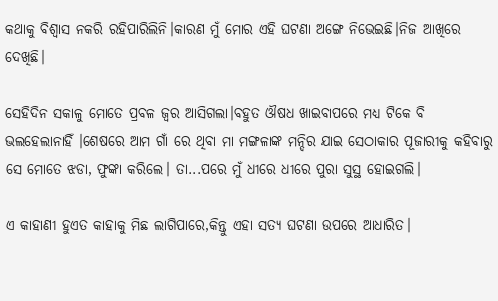କଥାକୁ ବିଶ୍ୱାସ ନକରି ରହିପାରିଲିନି।କାରଣ ମୁଁ ମୋର ଏହି ଘଟଣା ଅଙ୍ଗେ ନିଭେଇଛି।ନିଜ ଆଖିରେ ଦେଖିଛି।

ସେହିଦିନ ସକାଳୁ ମୋତେ ପ୍ରବଳ ଜ୍ୱର ଆସିଗଲା।ବହୁତ ଔଷଧ ଖାଇବାପରେ ମଧ୍ୟ ଟିକେ ବି ଭଲହେଲାନାହିଁ ।ଶେଷରେ ଆମ ଗାଁ ରେ ଥିବା ମା ମଙ୍ଗଳାଙ୍କ ମନ୍ଦିର ଯାଇ ସେଠାକାର ପୂଜାରୀକୁ କହିବାରୁ ସେ ମୋତେ ଝଡା, ଫୁଙ୍କା କରିଲେ। ତା...ପରେ ମୁଁ ଧୀରେ ଧୀରେ ପୁରା ସୁସ୍ଥ ହୋଇଗଲି।

ଏ କାହାଣୀ ହୁଏତ କାହାକୁ ମିଛ ଲାଗିପାରେ,କିନ୍ତୁ ଏହା ସତ୍ୟ ଘଟଣା ଉପରେ ଆଧାରିତ।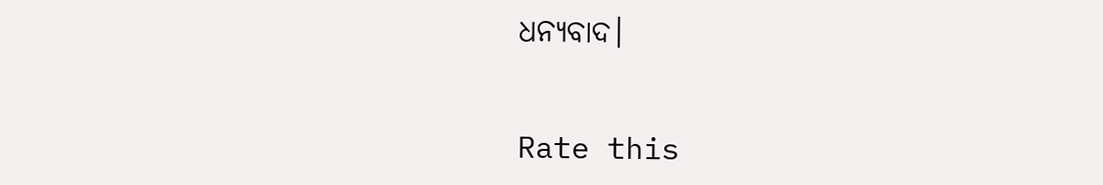ଧନ୍ୟବାଦ।


Rate this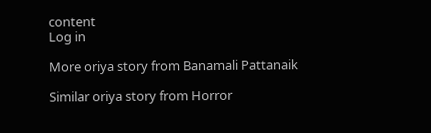content
Log in

More oriya story from Banamali Pattanaik

Similar oriya story from Horror